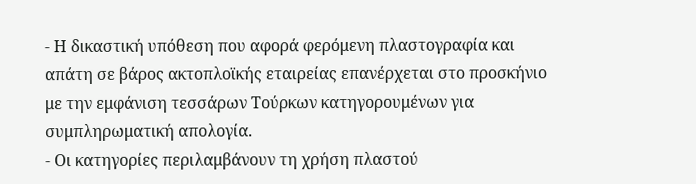- Η δικαστική υπόθεση που αφορά φερόμενη πλαστογραφία και απάτη σε βάρος ακτοπλοϊκής εταιρείας επανέρχεται στο προσκήνιο με την εμφάνιση τεσσάρων Τούρκων κατηγορουμένων για συμπληρωματική απολογία.
- Οι κατηγορίες περιλαμβάνουν τη χρήση πλαστού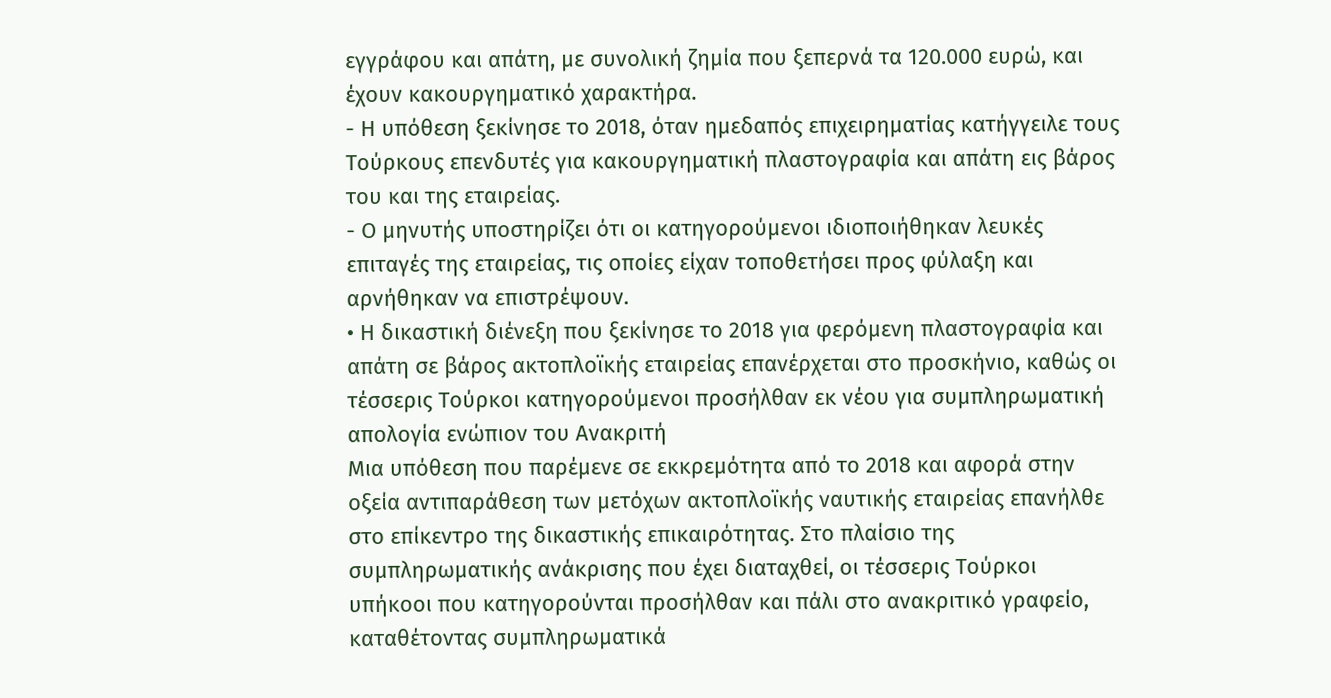εγγράφου και απάτη, με συνολική ζημία που ξεπερνά τα 120.000 ευρώ, και έχουν κακουργηματικό χαρακτήρα.
- Η υπόθεση ξεκίνησε το 2018, όταν ημεδαπός επιχειρηματίας κατήγγειλε τους Τούρκους επενδυτές για κακουργηματική πλαστογραφία και απάτη εις βάρος του και της εταιρείας.
- Ο μηνυτής υποστηρίζει ότι οι κατηγορούμενοι ιδιοποιήθηκαν λευκές επιταγές της εταιρείας, τις οποίες είχαν τοποθετήσει προς φύλαξη και αρνήθηκαν να επιστρέψουν.
• Η δικαστική διένεξη που ξεκίνησε το 2018 για φερόμενη πλαστογραφία και απάτη σε βάρος ακτοπλοϊκής εταιρείας επανέρχεται στο προσκήνιο, καθώς οι τέσσερις Τούρκοι κατηγορούμενοι προσήλθαν εκ νέου για συμπληρωματική απολογία ενώπιον του Ανακριτή
Μια υπόθεση που παρέμενε σε εκκρεμότητα από το 2018 και αφορά στην οξεία αντιπαράθεση των μετόχων ακτοπλοϊκής ναυτικής εταιρείας επανήλθε στο επίκεντρο της δικαστικής επικαιρότητας. Στο πλαίσιο της συμπληρωματικής ανάκρισης που έχει διαταχθεί, οι τέσσερις Τούρκοι υπήκοοι που κατηγορούνται προσήλθαν και πάλι στο ανακριτικό γραφείο, καταθέτοντας συμπληρωματικά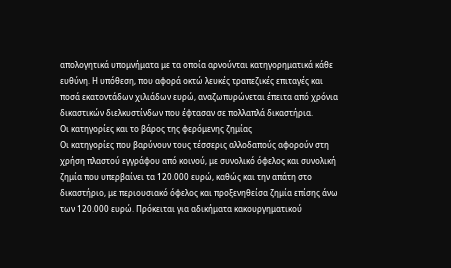απολογητικά υπομνήματα με τα οποία αρνούνται κατηγορηματικά κάθε ευθύνη. Η υπόθεση, που αφορά οκτώ λευκές τραπεζικές επιταγές και ποσά εκατοντάδων χιλιάδων ευρώ, αναζωπυρώνεται έπειτα από χρόνια δικαστικών διελκυστίνδων που έφτασαν σε πολλαπλά δικαστήρια.
Οι κατηγορίες και το βάρος της φερόμενης ζημίας
Οι κατηγορίες που βαρύνουν τους τέσσερις αλλοδαπούς αφορούν στη χρήση πλαστού εγγράφου από κοινού, με συνολικό όφελος και συνολική ζημία που υπερβαίνει τα 120.000 ευρώ, καθώς και την απάτη στο δικαστήριο, με περιουσιακό όφελος και προξενηθείσα ζημία επίσης άνω των 120.000 ευρώ. Πρόκειται για αδικήματα κακουργηματικού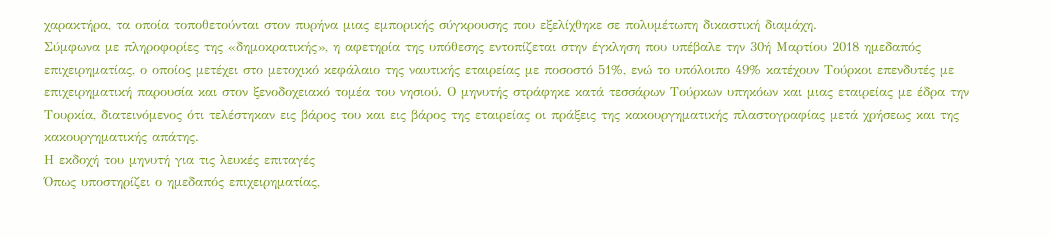χαρακτήρα, τα οποία τοποθετούνται στον πυρήνα μιας εμπορικής σύγκρουσης που εξελίχθηκε σε πολυμέτωπη δικαστική διαμάχη.
Σύμφωνα με πληροφορίες της «δημοκρατικής», η αφετηρία της υπόθεσης εντοπίζεται στην έγκληση που υπέβαλε την 30ή Μαρτίου 2018 ημεδαπός επιχειρηματίας, ο οποίος μετέχει στο μετοχικό κεφάλαιο της ναυτικής εταιρείας με ποσοστό 51%, ενώ το υπόλοιπο 49% κατέχουν Τούρκοι επενδυτές με επιχειρηματική παρουσία και στον ξενοδοχειακό τομέα του νησιού. Ο μηνυτής στράφηκε κατά τεσσάρων Τούρκων υπηκόων και μιας εταιρείας με έδρα την Τουρκία, διατεινόμενος ότι τελέστηκαν εις βάρος του και εις βάρος της εταιρείας οι πράξεις της κακουργηματικής πλαστογραφίας μετά χρήσεως και της κακουργηματικής απάτης.
Η εκδοχή του μηνυτή για τις λευκές επιταγές
Όπως υποστηρίζει ο ημεδαπός επιχειρηματίας,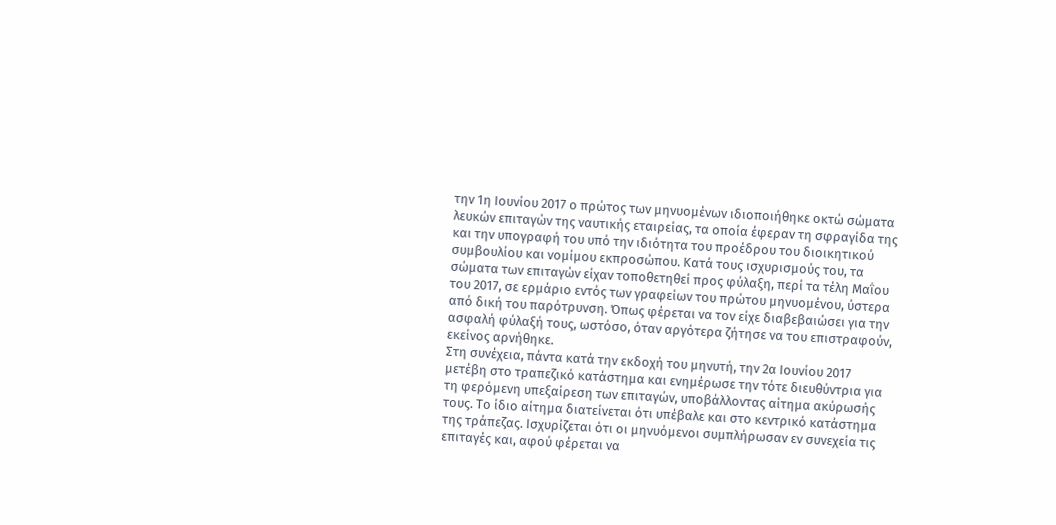την 1η Ιουνίου 2017 ο πρώτος των μηνυομένων ιδιοποιήθηκε οκτώ σώματα λευκών επιταγών της ναυτικής εταιρείας, τα οποία έφεραν τη σφραγίδα της και την υπογραφή του υπό την ιδιότητα του προέδρου του διοικητικού συμβουλίου και νομίμου εκπροσώπου. Κατά τους ισχυρισμούς του, τα σώματα των επιταγών είχαν τοποθετηθεί προς φύλαξη, περί τα τέλη Μαΐου του 2017, σε ερμάριο εντός των γραφείων του πρώτου μηνυομένου, ύστερα από δική του παρότρυνση. Όπως φέρεται να τον είχε διαβεβαιώσει για την ασφαλή φύλαξή τους, ωστόσο, όταν αργότερα ζήτησε να του επιστραφούν, εκείνος αρνήθηκε.
Στη συνέχεια, πάντα κατά την εκδοχή του μηνυτή, την 2α Ιουνίου 2017 μετέβη στο τραπεζικό κατάστημα και ενημέρωσε την τότε διευθύντρια για τη φερόμενη υπεξαίρεση των επιταγών, υποβάλλοντας αίτημα ακύρωσής τους. Το ίδιο αίτημα διατείνεται ότι υπέβαλε και στο κεντρικό κατάστημα της τράπεζας. Ισχυρίζεται ότι οι μηνυόμενοι συμπλήρωσαν εν συνεχεία τις επιταγές και, αφού φέρεται να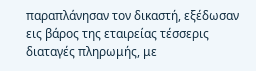παραπλάνησαν τον δικαστή, εξέδωσαν εις βάρος της εταιρείας τέσσερις διαταγές πληρωμής, με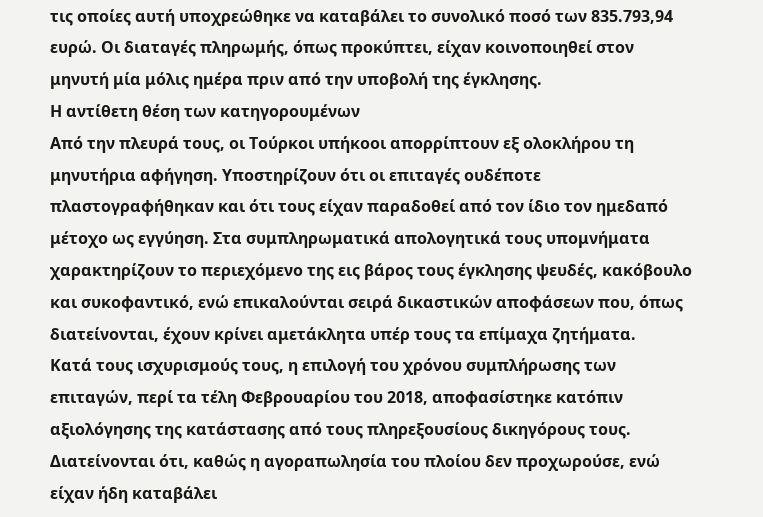τις οποίες αυτή υποχρεώθηκε να καταβάλει το συνολικό ποσό των 835.793,94 ευρώ. Οι διαταγές πληρωμής, όπως προκύπτει, είχαν κοινοποιηθεί στον μηνυτή μία μόλις ημέρα πριν από την υποβολή της έγκλησης.
Η αντίθετη θέση των κατηγορουμένων
Από την πλευρά τους, οι Τούρκοι υπήκοοι απορρίπτουν εξ ολοκλήρου τη μηνυτήρια αφήγηση. Υποστηρίζουν ότι οι επιταγές ουδέποτε πλαστογραφήθηκαν και ότι τους είχαν παραδοθεί από τον ίδιο τον ημεδαπό μέτοχο ως εγγύηση. Στα συμπληρωματικά απολογητικά τους υπομνήματα χαρακτηρίζουν το περιεχόμενο της εις βάρος τους έγκλησης ψευδές, κακόβουλο και συκοφαντικό, ενώ επικαλούνται σειρά δικαστικών αποφάσεων που, όπως διατείνονται, έχουν κρίνει αμετάκλητα υπέρ τους τα επίμαχα ζητήματα.
Κατά τους ισχυρισμούς τους, η επιλογή του χρόνου συμπλήρωσης των επιταγών, περί τα τέλη Φεβρουαρίου του 2018, αποφασίστηκε κατόπιν αξιολόγησης της κατάστασης από τους πληρεξουσίους δικηγόρους τους. Διατείνονται ότι, καθώς η αγοραπωλησία του πλοίου δεν προχωρούσε, ενώ είχαν ήδη καταβάλει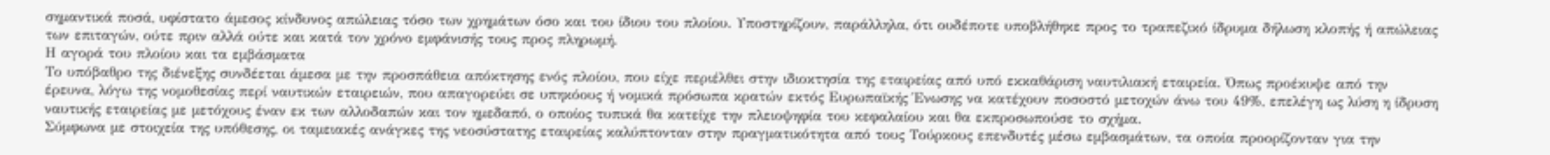σημαντικά ποσά, υφίστατο άμεσος κίνδυνος απώλειας τόσο των χρημάτων όσο και του ίδιου του πλοίου. Υποστηρίζουν, παράλληλα, ότι ουδέποτε υποβλήθηκε προς το τραπεζικό ίδρυμα δήλωση κλοπής ή απώλειας των επιταγών, ούτε πριν αλλά ούτε και κατά τον χρόνο εμφάνισής τους προς πληρωμή.
Η αγορά του πλοίου και τα εμβάσματα
Το υπόβαθρο της διένεξης συνδέεται άμεσα με την προσπάθεια απόκτησης ενός πλοίου, που είχε περιέλθει στην ιδιοκτησία της εταιρείας από υπό εκκαθάριση ναυτιλιακή εταιρεία. Όπως προέκυψε από την έρευνα, λόγω της νομοθεσίας περί ναυτικών εταιρειών, που απαγορεύει σε υπηκόους ή νομικά πρόσωπα κρατών εκτός Ευρωπαϊκής Ένωσης να κατέχουν ποσοστό μετοχών άνω του 49%, επελέγη ως λύση η ίδρυση ναυτικής εταιρείας με μετόχους έναν εκ των αλλοδαπών και τον ημεδαπό, ο οποίος τυπικά θα κατείχε την πλειοψηφία του κεφαλαίου και θα εκπροσωπούσε το σχήμα.
Σύμφωνα με στοιχεία της υπόθεσης, οι ταμειακές ανάγκες της νεοσύστατης εταιρείας καλύπτονταν στην πραγματικότητα από τους Τούρκους επενδυτές μέσω εμβασμάτων, τα οποία προορίζονταν για την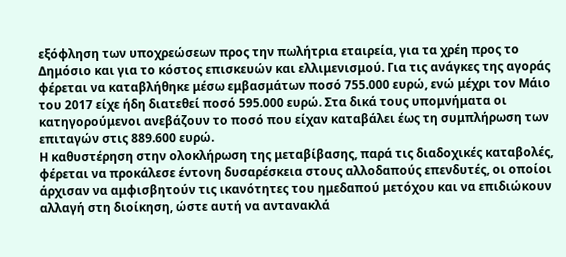εξόφληση των υποχρεώσεων προς την πωλήτρια εταιρεία, για τα χρέη προς το Δημόσιο και για το κόστος επισκευών και ελλιμενισμού. Για τις ανάγκες της αγοράς φέρεται να καταβλήθηκε μέσω εμβασμάτων ποσό 755.000 ευρώ, ενώ μέχρι τον Μάιο του 2017 είχε ήδη διατεθεί ποσό 595.000 ευρώ. Στα δικά τους υπομνήματα οι κατηγορούμενοι ανεβάζουν το ποσό που είχαν καταβάλει έως τη συμπλήρωση των επιταγών στις 889.600 ευρώ.
Η καθυστέρηση στην ολοκλήρωση της μεταβίβασης, παρά τις διαδοχικές καταβολές, φέρεται να προκάλεσε έντονη δυσαρέσκεια στους αλλοδαπούς επενδυτές, οι οποίοι άρχισαν να αμφισβητούν τις ικανότητες του ημεδαπού μετόχου και να επιδιώκουν αλλαγή στη διοίκηση, ώστε αυτή να αντανακλά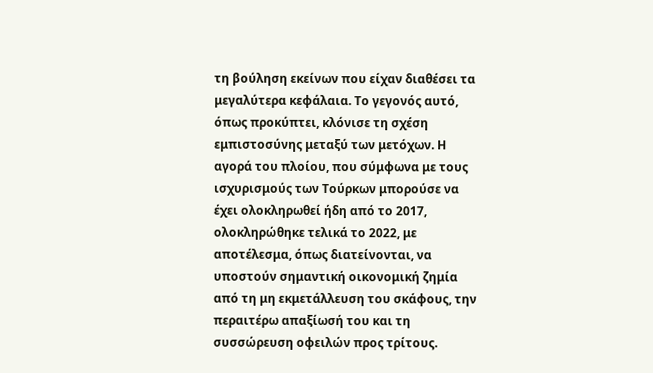τη βούληση εκείνων που είχαν διαθέσει τα μεγαλύτερα κεφάλαια. Το γεγονός αυτό, όπως προκύπτει, κλόνισε τη σχέση εμπιστοσύνης μεταξύ των μετόχων. Η αγορά του πλοίου, που σύμφωνα με τους ισχυρισμούς των Τούρκων μπορούσε να έχει ολοκληρωθεί ήδη από το 2017, ολοκληρώθηκε τελικά το 2022, με αποτέλεσμα, όπως διατείνονται, να υποστούν σημαντική οικονομική ζημία από τη μη εκμετάλλευση του σκάφους, την περαιτέρω απαξίωσή του και τη συσσώρευση οφειλών προς τρίτους.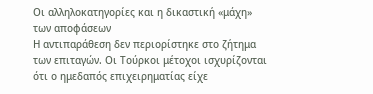Οι αλληλοκατηγορίες και η δικαστική «μάχη» των αποφάσεων
Η αντιπαράθεση δεν περιορίστηκε στο ζήτημα των επιταγών. Οι Τούρκοι μέτοχοι ισχυρίζονται ότι ο ημεδαπός επιχειρηματίας είχε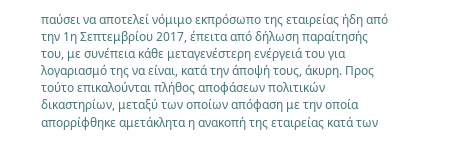παύσει να αποτελεί νόμιμο εκπρόσωπο της εταιρείας ήδη από την 1η Σεπτεμβρίου 2017, έπειτα από δήλωση παραίτησής του, με συνέπεια κάθε μεταγενέστερη ενέργειά του για λογαριασμό της να είναι, κατά την άποψή τους, άκυρη. Προς τούτο επικαλούνται πλήθος αποφάσεων πολιτικών δικαστηρίων, μεταξύ των οποίων απόφαση με την οποία απορρίφθηκε αμετάκλητα η ανακοπή της εταιρείας κατά των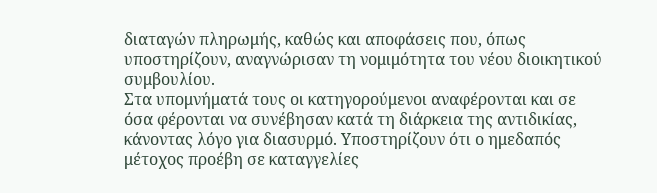διαταγών πληρωμής, καθώς και αποφάσεις που, όπως υποστηρίζουν, αναγνώρισαν τη νομιμότητα του νέου διοικητικού συμβουλίου.
Στα υπομνήματά τους οι κατηγορούμενοι αναφέρονται και σε όσα φέρονται να συνέβησαν κατά τη διάρκεια της αντιδικίας, κάνοντας λόγο για διασυρμό. Υποστηρίζουν ότι ο ημεδαπός μέτοχος προέβη σε καταγγελίες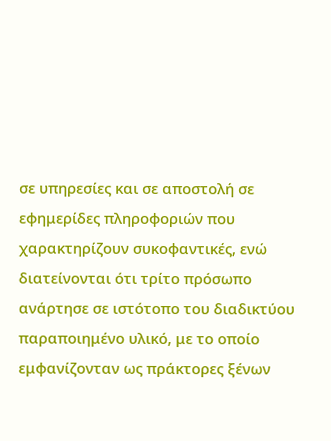σε υπηρεσίες και σε αποστολή σε εφημερίδες πληροφοριών που χαρακτηρίζουν συκοφαντικές, ενώ διατείνονται ότι τρίτο πρόσωπο ανάρτησε σε ιστότοπο του διαδικτύου παραποιημένο υλικό, με το οποίο εμφανίζονταν ως πράκτορες ξένων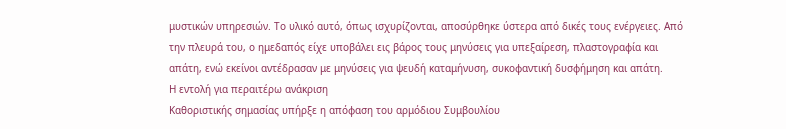μυστικών υπηρεσιών. Το υλικό αυτό, όπως ισχυρίζονται, αποσύρθηκε ύστερα από δικές τους ενέργειες. Από την πλευρά του, ο ημεδαπός είχε υποβάλει εις βάρος τους μηνύσεις για υπεξαίρεση, πλαστογραφία και απάτη, ενώ εκείνοι αντέδρασαν με μηνύσεις για ψευδή καταμήνυση, συκοφαντική δυσφήμηση και απάτη.
Η εντολή για περαιτέρω ανάκριση
Καθοριστικής σημασίας υπήρξε η απόφαση του αρμόδιου Συμβουλίου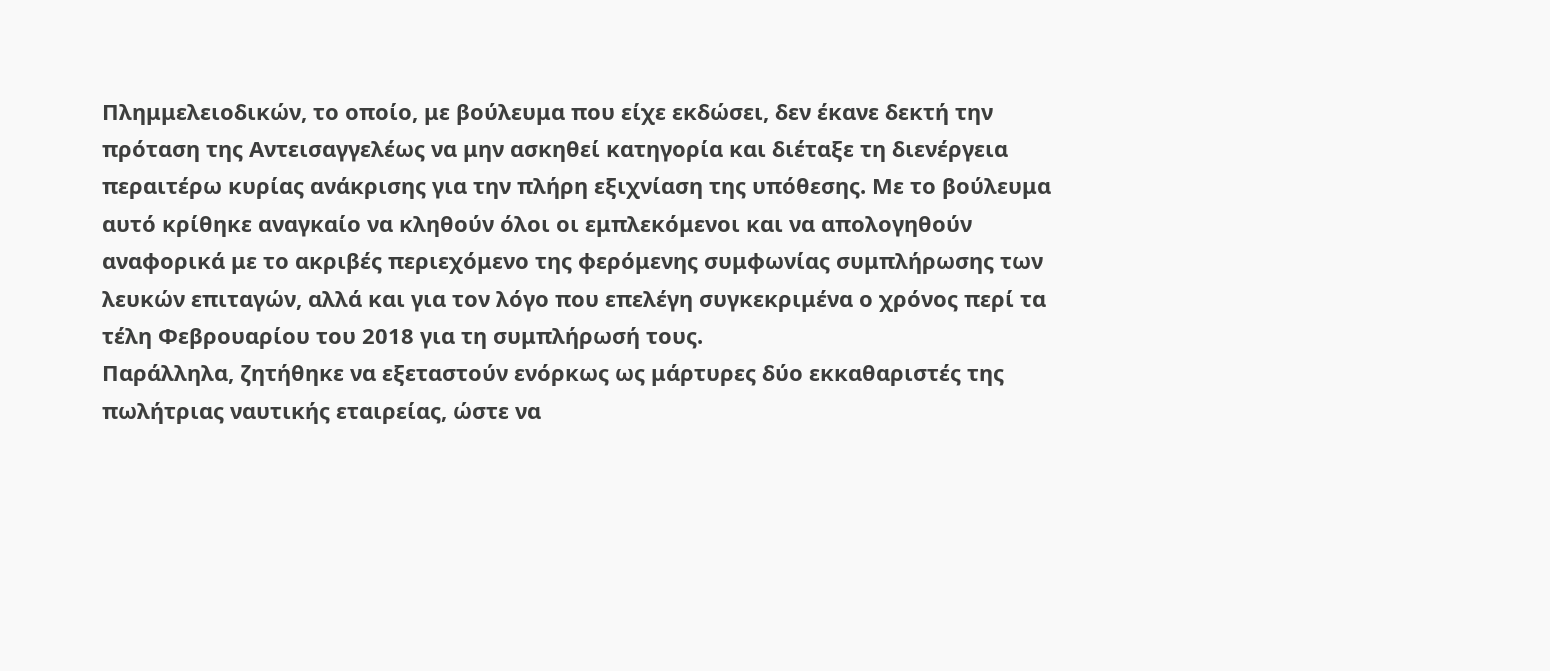Πλημμελειοδικών, το οποίο, με βούλευμα που είχε εκδώσει, δεν έκανε δεκτή την πρόταση της Αντεισαγγελέως να μην ασκηθεί κατηγορία και διέταξε τη διενέργεια περαιτέρω κυρίας ανάκρισης για την πλήρη εξιχνίαση της υπόθεσης. Με το βούλευμα αυτό κρίθηκε αναγκαίο να κληθούν όλοι οι εμπλεκόμενοι και να απολογηθούν αναφορικά με το ακριβές περιεχόμενο της φερόμενης συμφωνίας συμπλήρωσης των λευκών επιταγών, αλλά και για τον λόγο που επελέγη συγκεκριμένα ο χρόνος περί τα τέλη Φεβρουαρίου του 2018 για τη συμπλήρωσή τους.
Παράλληλα, ζητήθηκε να εξεταστούν ενόρκως ως μάρτυρες δύο εκκαθαριστές της πωλήτριας ναυτικής εταιρείας, ώστε να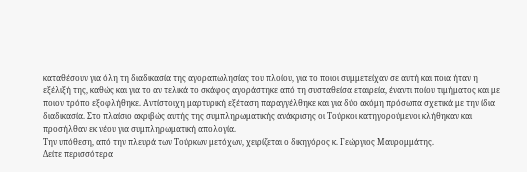καταθέσουν για όλη τη διαδικασία της αγοραπωλησίας του πλοίου, για το ποιοι συμμετείχαν σε αυτή και ποια ήταν η εξέλιξή της, καθώς και για το αν τελικά το σκάφος αγοράστηκε από τη συσταθείσα εταιρεία, έναντι ποίου τιμήματος και με ποιον τρόπο εξοφλήθηκε. Αντίστοιχη μαρτυρική εξέταση παραγγέλθηκε και για δύο ακόμη πρόσωπα σχετικά με την ίδια διαδικασία. Στο πλαίσιο ακριβώς αυτής της συμπληρωματικής ανάκρισης οι Τούρκοι κατηγορούμενοι κλήθηκαν και προσήλθαν εκ νέου για συμπληρωματική απολογία.
Την υπόθεση, από την πλευρά των Τούρκων μετόχων, χειρίζεται ο δικηγόρος κ. Γεώργιος Μαυρομμάτης.
Δείτε περισσότερα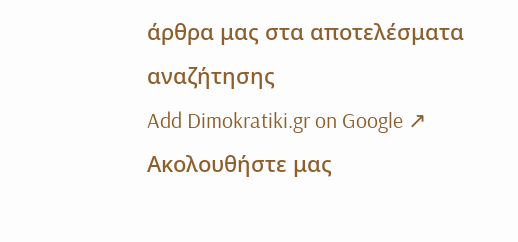άρθρα μας στα αποτελέσματα αναζήτησης
Add Dimokratiki.gr on Google ↗ Ακολουθήστε μας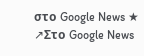στο Google News ★ ↗Στο Google News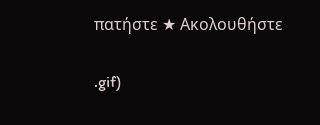πατήστε ★ Ακολουθήστε

.gif)